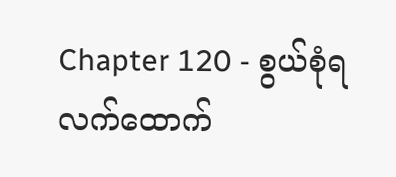Chapter 120 - စွယ်စုံရလက်ထောက်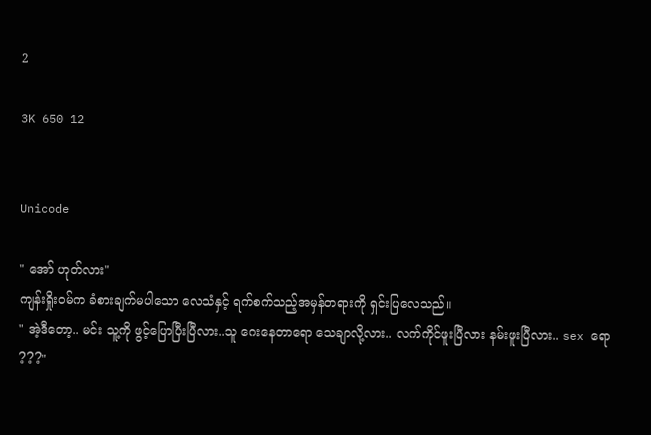2

3K 650 12


Unicode

" အော် ဟုတ်လား"
ကျန်းရှိုးဝမ်က ခံစားချက်မပါသော လေသံနှင့် ရက်စက်သည့်အမှန်တရားကို ရှင်းပြလေသည်။
" အဲ့ဒီတော့.. မင်း သူ့ကို ဖွင့်ပြောပြီးပြီလား..သူ ဂေးနေတာရော သေချာလို့လား.. လက်ကိုင်ဖူးပြီလား နမ်းဖူးပြီလား.. sex ရော ???"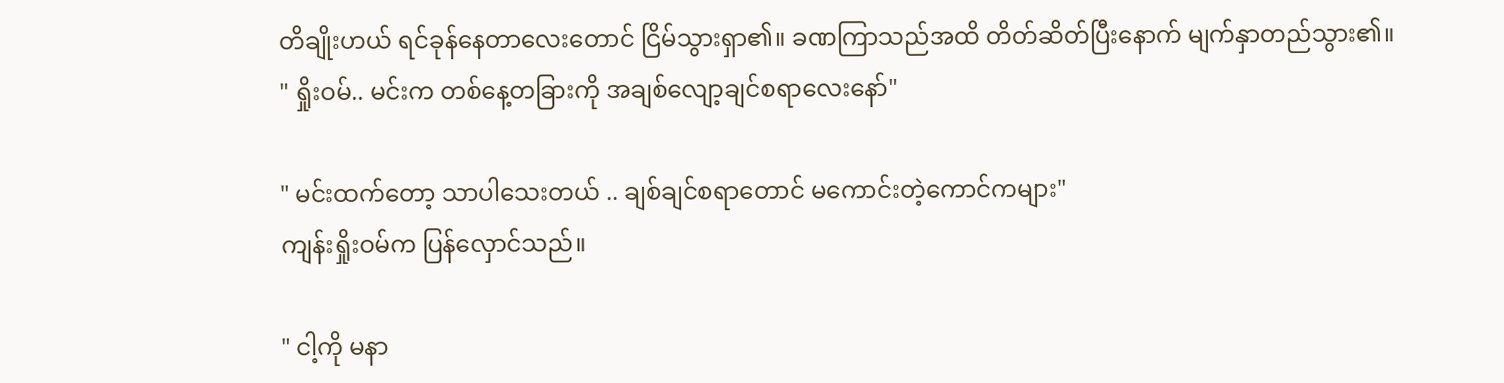တိချိုးဟယ် ရင်ခုန်နေတာလေးတောင် ငြိမ်သွားရှာ၏။ ခဏကြာသည်အထိ တိတ်ဆိတ်ပြီးနောက် မျက်နှာတည်သွား၏။
" ရှိုးဝမ်.. မင်းက တစ်နေ့တခြားကို အချစ်လျော့ချင်စရာလေးနော်"

" မင်းထက်တော့ သာပါသေးတယ် .. ချစ်ချင်စရာတောင် မကောင်းတဲ့ကောင်ကများ"
ကျန်းရှိုးဝမ်က ပြန်လှောင်သည်။

" ငါ့ကို မနာ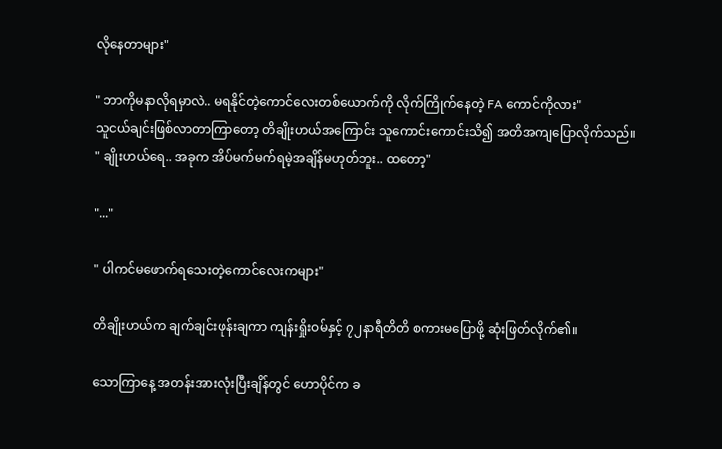လိုနေတာများ"

" ဘာကိုမနာလိုရမှာလဲ.. မရနိုင်တဲ့ကောင်လေးတစ်ယောက်ကို လိုက်ကြိုက်နေတဲ့ FA ကောင်ကိုလား"
သူငယ်ချင်းဖြစ်လာတာကြာတော့ တိချိုးဟယ်အကြောင်း သူကောင်းကောင်းသိ၍ အတိအကျပြောလိုက်သည်။
" ချိုးဟယ်ရေ.. အခုက အိပ်မက်မက်ရမဲ့အချိန်မဟုတ်ဘူး.. ထတော့"

"..."

" ပါကင်မဖောက်ရသေးတဲ့ကောင်လေးကများ"

တိချိုးဟယ်က ချက်ချင်းဖုန်းချကာ ကျန်းရှိုးဝမ်နှင့် ၇၂နာရီတိတိ စကားမပြောဖို့ ဆုံးဖြတ်လိုက်၏။

သောကြာနေ့ အတန်းအားလုံးပြီးချိန်တွင် ဟောပိုင်က ခ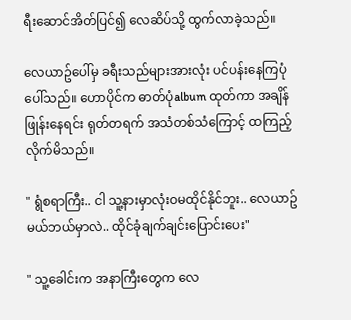ရီးဆောင်အိတ်ပြင်၍ လေဆိပ်သို့ ထွက်လာခဲ့သည်။

လေယာဥ်ပေါ်မှ ခရီးသည်များအားလုံး ပင်ပန်းနေကြပုံပေါ်သည်။ ဟောပိုင်က ဓာတ်ပုံalbum ထုတ်ကာ အချိန်ဖြုန်းနေရင်း ရုတ်တရက် အသံတစ်သံကြောင့် ထကြည့်လိုက်မိသည်။

" ရွံစရာကြီး.. ငါ သူ့နားမှာလုံးဝမထိုင်နိုင်ဘူး.. လေယာဥ်မယ်ဘယ်မှာလဲ.. ထိုင်ခုံချက်ချင်းပြောင်းပေး"

" သူ့ခေါင်းက အနာကြီးတွေက လေ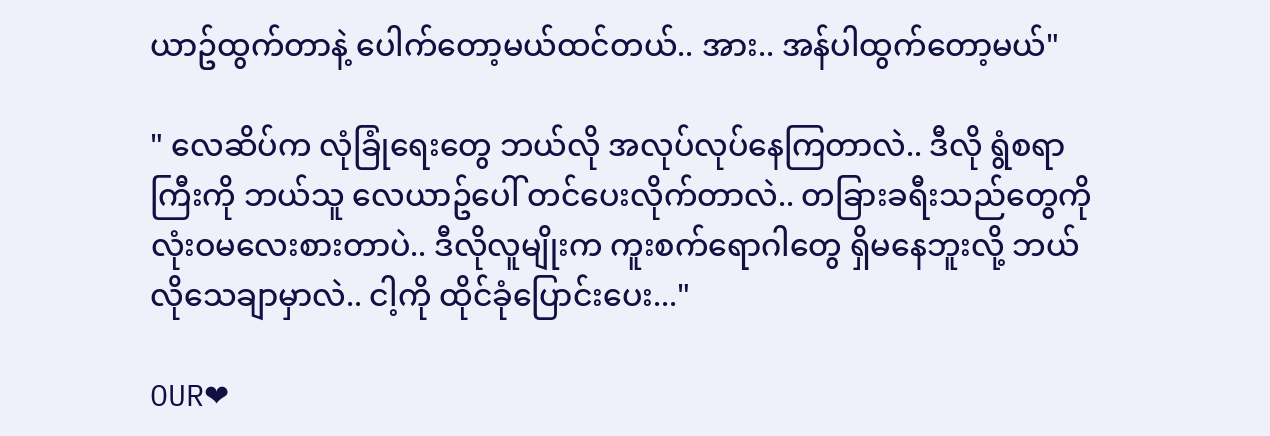ယာဥ်ထွက်တာနဲ့ ပေါက်တော့မယ်ထင်တယ်.. အား.. အန်ပါထွက်တော့မယ်"

" လေဆိပ်က လုံခြုံရေးတွေ ဘယ်လို အလုပ်လုပ်နေကြတာလဲ.. ဒီလို ရွံစရာကြီးကို ဘယ်သူ လေယာဥ်ပေါ် တင်ပေးလိုက်တာလဲ.. တခြားခရီးသည်တွေကို လုံးဝမလေးစားတာပဲ.. ဒီလိုလူမျိုးက ကူးစက်ရောဂါတွေ ရှိမနေဘူးလို့ ဘယ်လိုသေချာမှာလဲ.. ငါ့ကို ထိုင်ခုံပြောင်းပေး..."

OUR❤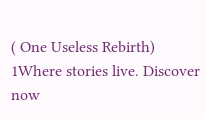( One Useless Rebirth) 1Where stories live. Discover now